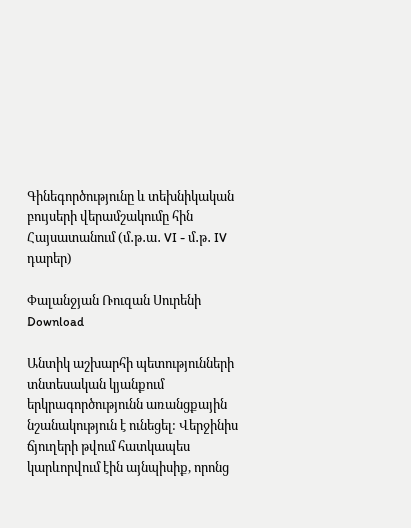Գինեգործությունը և տեխնիկական բույսերի վերամշակումը հին Հայսատանում (մ․թ․ա․ VI - մ․թ․ IV դարեր)

Փալանջյան Ռուզան Սուրենի Download

Անտիկ աշխարհի պետությունների տնտեսական կյանքում երկրագործությունն առանցքային նշանակություն է ունեցել: Վերջինիս ճյուղերի թվում հատկապես կարևորվում էին այնպիսիք, որոնց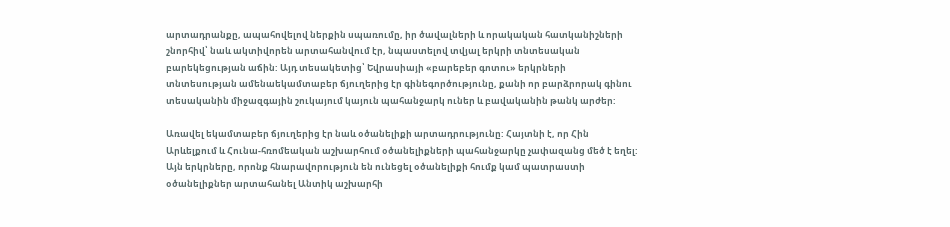արտադրանքը, ապահովելով ներքին սպառումը, իր ծավալների և որակական հատկանիշների շնորհիվ՝ նաև ակտիվորեն արտահանվում էր, նպաստելով տվյալ երկրի տնտեսական բարեկեցության աճին: Այդ տեսակետից՝ Եվրասիայի «բարեբեր գոտու» երկրների տնտեսության ամենաեկամտաբեր ճյուղերից էր գինեգործությունը, քանի որ բարձրորակ գինու տեսականին միջազգային շուկայում կայուն պահանջարկ ուներ և բավականին թանկ արժեր:

Առավել եկամտաբեր ճյուղերից էր նաև օծանելիքի արտադրությունը: Հայտնի է, որ Հին Արևելքում և Հունա-հռոմեական աշխարհում օծանելիքների պահանջարկը չափազանց մեծ է եղել: Այն երկրները, որոնք հնարավորություն են ունեցել օծանելիքի հումք կամ պատրաստի օծանելիքներ արտահանել Անտիկ աշխարհի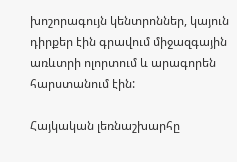խոշորագույն կենտրոններ, կայուն դիրքեր էին գրավում միջազգային առևտրի ոլորտում և արագորեն հարստանում էին:

Հայկական լեռնաշխարհը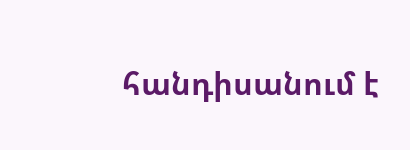հանդիսանում է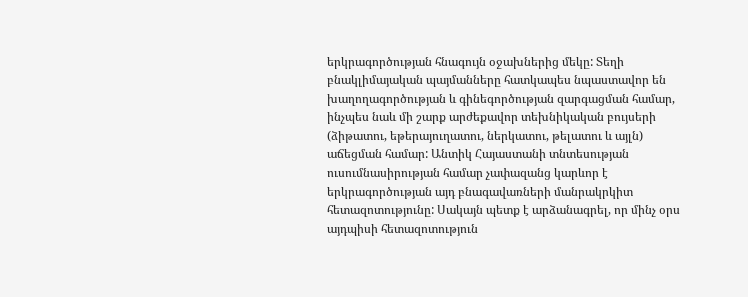երկրագործության հնագույն օջախներից մեկը: Տեղի բնակլիմայական պայմանները հատկապես նպաստավոր են խաղողագործության և գինեգործության զարգացման համար, ինչպես նաև մի շարք արժեքավոր տեխնիկական բույսերի (ձիթատու, եթերայուղատու, ներկատու, թելատու և այլն) աճեցման համար: Անտիկ Հայաստանի տնտեսության ուսումնասիրության համար չափազանց կարևոր է երկրագործության այդ բնագավառների մանրակրկիտ հետազոտությունը: Սակայն պետք է արձանագրել, որ մինչ օրս այդպիսի հետազոտություն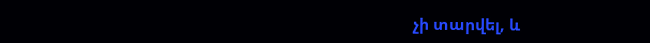չի տարվել, և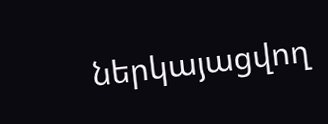ներկայացվող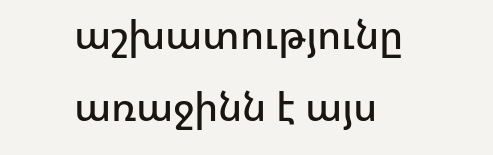աշխատությունը առաջինն է այս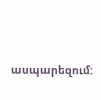ասպարեզում: